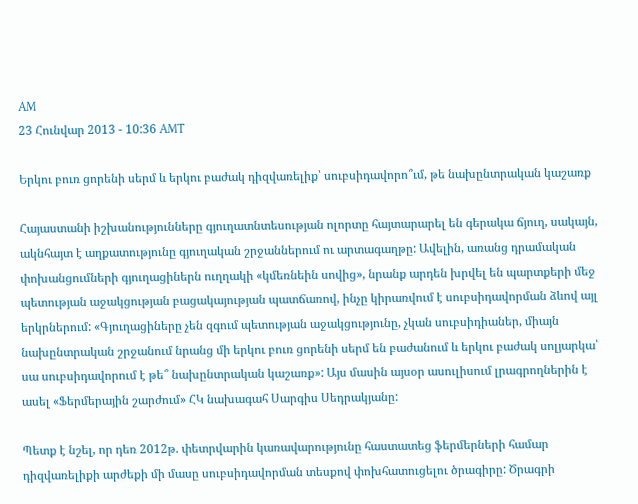AM
23 Հունվար 2013 - 10:36 AMT

Երկու բուռ ցորենի սերմ և երկու բաժակ դիզվառելիք՝ սուբսիդավորո՞ւմ, թե նախընտրական կաշառք

Հայաստանի իշխանությունները գյուղատնտեսության ոլորտը հայտարարել են գերակա ճյուղ, սակայն, ակնհայտ է աղքատությունը գյուղական շրջաններում ու արտագաղթը: Ավելին, առանց դրամական փոխանցումների գյուղացիներն ուղղակի «կմեռնեին սովից», նրանք արդեն խրվել են պարտքերի մեջ պետության աջակցության բացակայության պատճառով, ինչը կիրառվում է սուբսիդավորման ձևով այլ երկրներում: «Գյուղացիները չեն զգում պետության աջակցությունը, չկան սուբսիդիաներ, միայն նախընտրական շրջանում նրանց մի երկու բուռ ցորենի սերմ են բաժանում և երկու բաժակ սոլյարկա՝ սա սուբսիդավորում է թե՞ նախընտրական կաշառք»: Այս մասին այսօր ասուլիսում լրագրողներին է ասել «Ֆերմերային շարժում» ՀԿ նախագահ Սարգիս Սեդրակյանը:

Պետք է նշել, որ դեռ 2012թ. փետրվարին կառավարությունը հաստատեց ֆերմերների համար դիզվառելիքի արժեքի մի մասը սուբսիդավորման տեսքով փոխհատուցելու ծրագիրը: Ծրագրի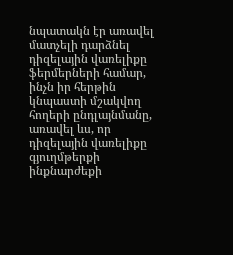նպատակն էր առավել մատչելի դարձնել դիզելային վառելիքը ֆերմերների համար, ինչն իր հերթին կնպաստի մշակվող հողերի ընդլայնմանը, առավել ևս, որ դիզելային վառելիքը գյուղմթերքի ինքնարժեքի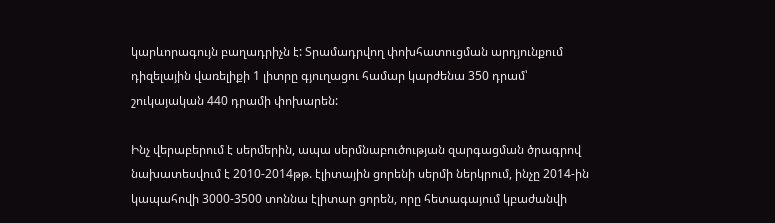կարևորագույն բաղադրիչն է: Տրամադրվող փոխհատուցման արդյունքում դիզելային վառելիքի 1 լիտրը գյուղացու համար կարժենա 350 դրամ՝ շուկայական 440 դրամի փոխարեն:

Ինչ վերաբերում է սերմերին, ապա սերմնաբուծության զարգացման ծրագրով նախատեսվում է 2010-2014թթ. էլիտային ցորենի սերմի ներկրում, ինչը 2014-ին կապահովի 3000-3500 տոննա էլիտար ցորեն, որը հետագայում կբաժանվի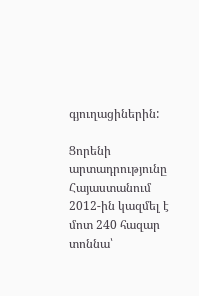գյուղացիներին:

Ցորենի արտադրությունը Հայաստանում 2012-ին կազմել է մոտ 240 հազար տոննա՝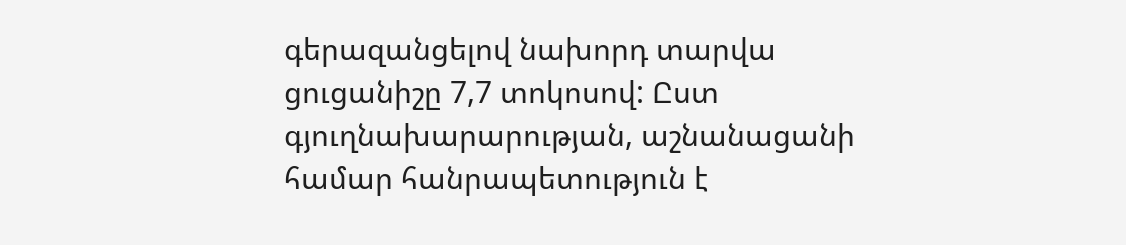գերազանցելով նախորդ տարվա ցուցանիշը 7,7 տոկոսով: Ըստ գյուղնախարարության, աշնանացանի համար հանրապետություն է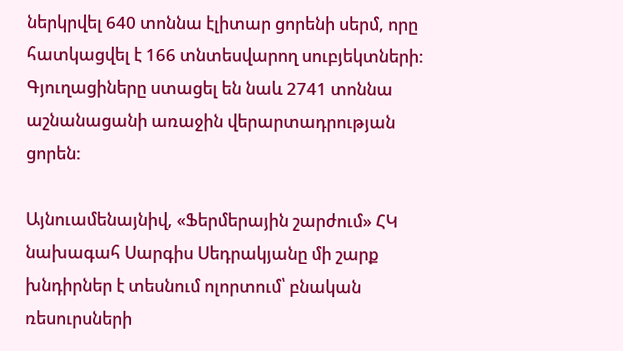ներկրվել 640 տոննա էլիտար ցորենի սերմ, որը հատկացվել է 166 տնտեսվարող սուբյեկտների: Գյուղացիները ստացել են նաև 2741 տոննա աշնանացանի առաջին վերարտադրության ցորեն:

Այնուամենայնիվ, «Ֆերմերային շարժում» ՀԿ նախագահ Սարգիս Սեդրակյանը մի շարք խնդիրներ է տեսնում ոլորտում՝ բնական ռեսուրսների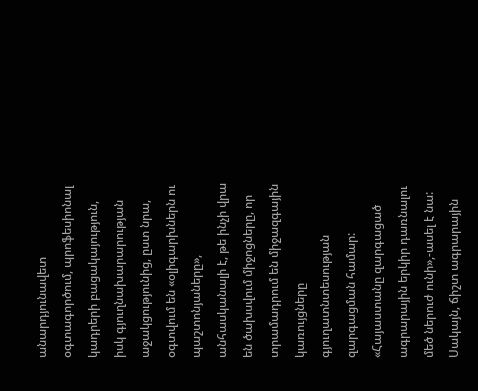անարդյունավետ օգտագործում, պրոֆեսիոնալ կադրերի բացակայություն, իսկ գյուղնախարարության աջակցությունից, ըստ նրա, օգտվում են «օլիգարխներն ու պաշտոնյաները», անհասկանալի է, թե ինչի վրա են ծախսվում միջոցները, որ տրամադրում են միջազգային կառույցները գյուղատնտեսության զարգացման համար: «Հայաստանը զարգացած ագրարային երկիր դառնալու մեծ ներուժ ունի»,-ասել է նա: Սակայն, ճիշտ ագրարային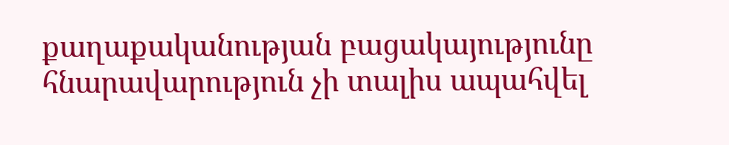քաղաքականության բացակայությունը հնարավարություն չի տալիս ապահվել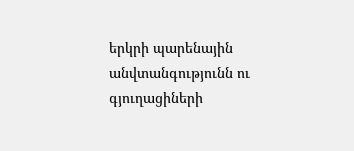երկրի պարենային անվտանգությունն ու գյուղացիների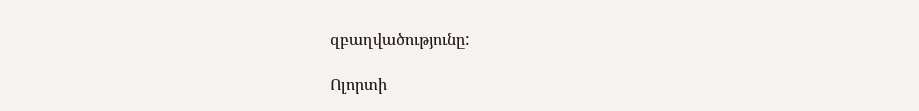զբաղվածությունը:

Ոլորտի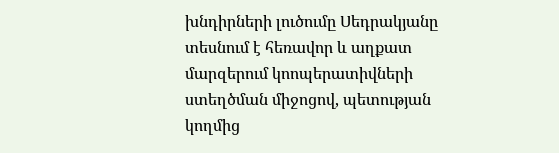խնդիրների լուծումը Սեդրակյանը տեսնում է հեռավոր և աղքատ մարզերում կոոպերատիվների ստեղծման միջոցով, պետության կողմից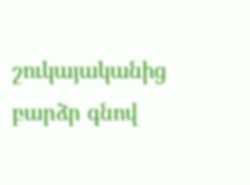շուկայականից բարձր գնով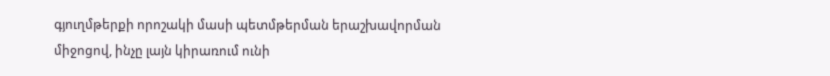գյուղմթերքի որոշակի մասի պետմթերման երաշխավորման միջոցով, ինչը լայն կիրառում ունի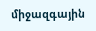միջազգային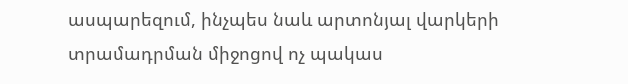ասպարեզում, ինչպես նաև արտոնյալ վարկերի տրամադրման միջոցով ոչ պակաս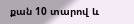քան 10 տարով և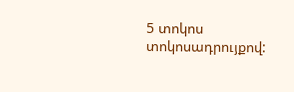5 տոկոս տոկոսադրույքով: